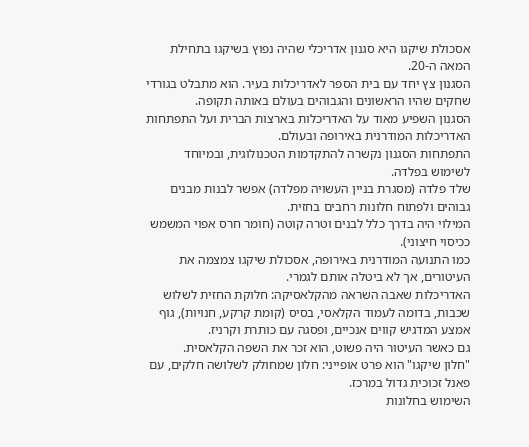אסכולת שיקגו היא סגנון אדריכלי שהיה נפוץ בשיקגו בתחילת המאה ה-20.
הסגנון צץ יחד עם בית הספר לאדריכלות בעיר. הוא מתבלט בגורדי שחקים שהיו הראשונים והגבוהים בעולם באותה תקופה.
הסגנון השפיע מאוד על האדריכלות בארצות הברית ועל התפתחות האדריכלות המודרנית באירופה ובעולם.
התפתחות הסגנון נקשרה להתקדמות הטכנולוגית, ובמיוחד לשימוש בפלדה.
שלד פלדה (מסגרת בניין העשויה מפלדה) אפשר לבנות מבנים גבוהים ולפתוח חלונות רחבים בחזית.
המילוי היה בדרך כלל לבנים וטרה קוטה (חומר חרס אפוי המשמש ככיסוי חיצוני).
כמו התנועה המודרנית באירופה, אסכולת שיקגו צמצמה את העיטורים, אך לא ביטלה אותם לגמרי.
האדריכלות שאבה השראה מהקלאסיקה: חלוקת החזית לשלוש שכבות, בדומה לעמוד הקלאסי, בסיס (קומת קרקע, חנויות), גוף אמצע המדגיש קווים אנכיים, ופסגה עם כותרת וקרניז.
גם כאשר העיטור היה פשוט, הוא זכר את השפה הקלאסית.
"חלון שיקגו" הוא פרט אופייני: חלון שמחולק לשלושה חלקים, עם פאנל זכוכית גדול במרכז.
השימוש בחלונות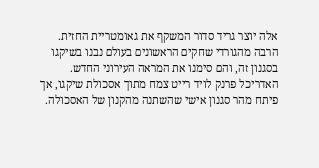אלה יוצר גריד סדור המשקף את גאומטריית החזית.
הרבה מהגורדי שחקים הראשונים בעולם נבנו בשיקגו בסגנון זה, והם סימנו את המראה העירוני החדש.
האדריכל פרנק לויד רייט צמח מתוך אסכולת שיקגו, אך פיתח מהר סגנון אישי שהשתנה מהקנון של האסכולה.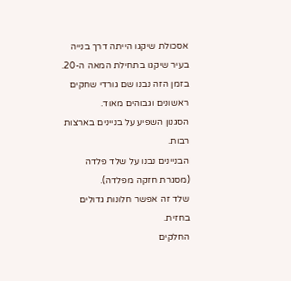אסכולת שיקגו הייתה דרך בנייה בעיר שיקגו בתחילת המאה ה-20.
בזמן הזה נבנו שם גורדי שחקים ראשונים וגבוהים מאוד.
הסגנון השפיע על בניינים בארצות רבות.
הבניינים נבנו על שלד פלדה (מסגרת חזקה מפלדה).
שלד זה אפשר חלונות גדולים בחזית.
החלקים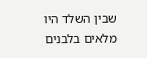שבין השלד היו מלאים בלבנים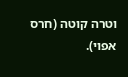וטרה קוטה (חרס אפוי).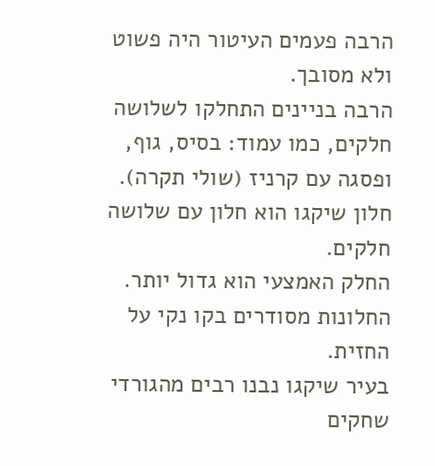הרבה פעמים העיטור היה פשוט ולא מסובך.
הרבה בניינים התחלקו לשלושה חלקים, כמו עמוד: בסיס, גוף, ופסגה עם קרניז (שולי תקרה).
חלון שיקגו הוא חלון עם שלושה חלקים.
החלק האמצעי הוא גדול יותר.
החלונות מסודרים בקו נקי על החזית.
בעיר שיקגו נבנו רבים מהגורדי שחקים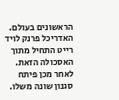הראשונים בעולם.
האדריכל פרנק לויד רייט התחיל מתוך האסכולה הזאת.
לאחר מכן פיתח סגנון שונה משלו.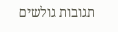תגובות גולשים